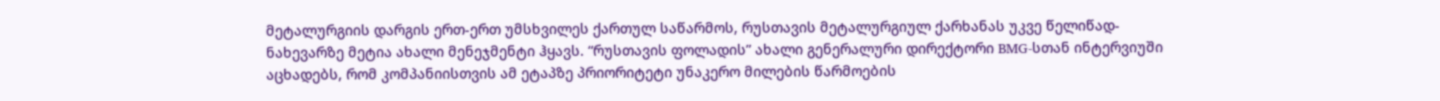მეტალურგიის დარგის ერთ-ერთ უმსხვილეს ქართულ საწარმოს, რუსთავის მეტალურგიულ ქარხანას უკვე წელიწად-ნახევარზე მეტია ახალი მენეჯმენტი ჰყავს. “რუსთავის ფოლადის” ახალი გენერალური დირექტორი BMG-სთან ინტერვიუში აცხადებს, რომ კომპანიისთვის ამ ეტაპზე პრიორიტეტი უნაკერო მილების წარმოების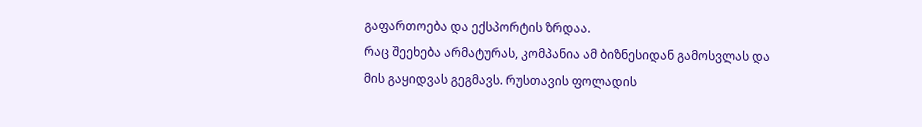გაფართოება და ექსპორტის ზრდაა.
რაც შეეხება არმატურას, კომპანია ამ ბიზნესიდან გამოსვლას და მის გაყიდვას გეგმავს. რუსთავის ფოლადის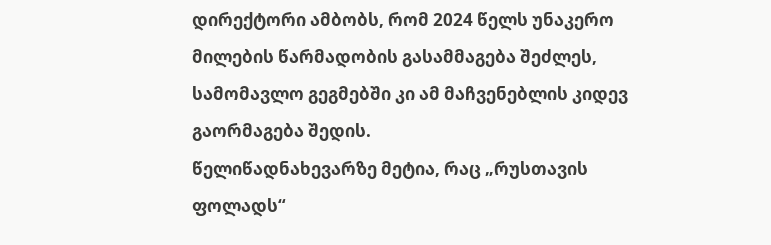დირექტორი ამბობს, რომ 2024 წელს უნაკერო მილების წარმადობის გასამმაგება შეძლეს, სამომავლო გეგმებში კი ამ მაჩვენებლის კიდევ გაორმაგება შედის.
წელიწადნახევარზე მეტია, რაც „რუსთავის ფოლადს“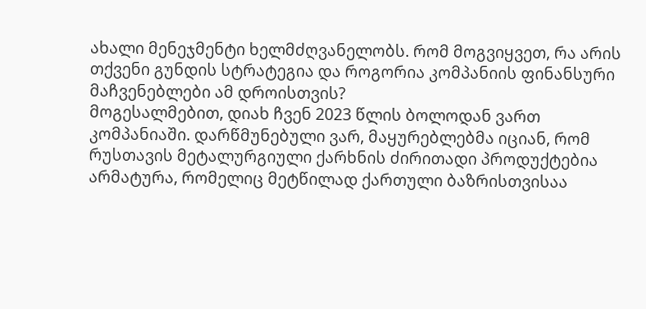ახალი მენეჯმენტი ხელმძღვანელობს. რომ მოგვიყვეთ, რა არის თქვენი გუნდის სტრატეგია და როგორია კომპანიის ფინანსური მაჩვენებლები ამ დროისთვის?
მოგესალმებით, დიახ ჩვენ 2023 წლის ბოლოდან ვართ კომპანიაში. დარწმუნებული ვარ, მაყურებლებმა იციან, რომ რუსთავის მეტალურგიული ქარხნის ძირითადი პროდუქტებია არმატურა, რომელიც მეტწილად ქართული ბაზრისთვისაა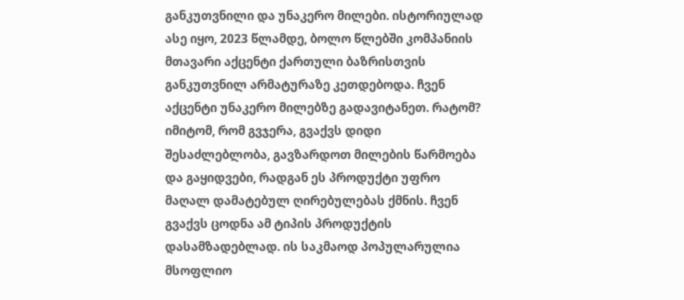განკუთვნილი და უნაკერო მილები. ისტორიულად ასე იყო, 2023 წლამდე, ბოლო წლებში კომპანიის მთავარი აქცენტი ქართული ბაზრისთვის განკუთვნილ არმატურაზე კეთდებოდა. ჩვენ აქცენტი უნაკერო მილებზე გადავიტანეთ. რატომ? იმიტომ, რომ გვჯერა, გვაქვს დიდი შესაძლებლობა, გავზარდოთ მილების წარმოება და გაყიდვები, რადგან ეს პროდუქტი უფრო მაღალ დამატებულ ღირებულებას ქმნის. ჩვენ გვაქვს ცოდნა ამ ტიპის პროდუქტის დასამზადებლად. ის საკმაოდ პოპულარულია მსოფლიო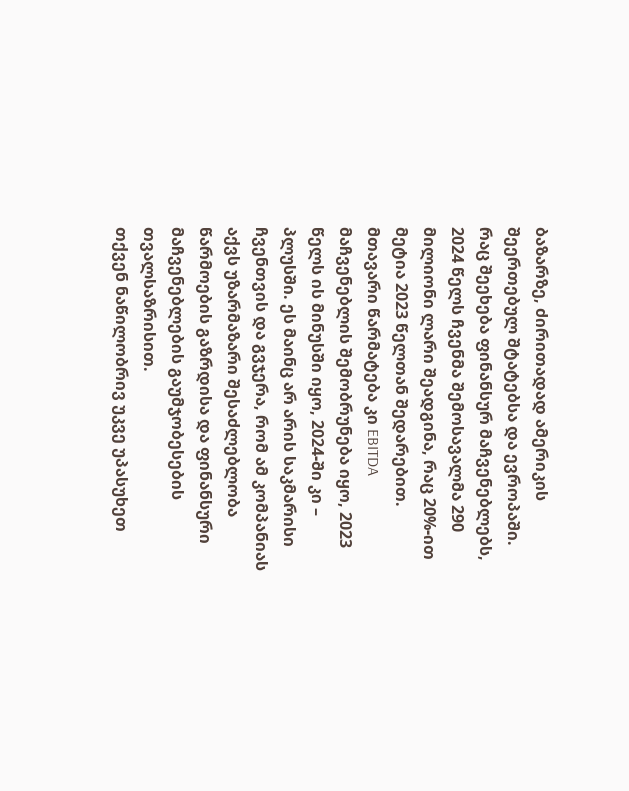ბაზარზე, ძირითადად ამერიკის შეერთებულ შტატებსა და ევროპაში. რაც შეეხება ფინანსურ მაჩვენებლებს, 2024 წელს ჩვენმა შემოსავალმა 290 მილიონი ლარი შეადგინა, რაც 20%-ით მეტია 2023 წელთან შედარებით. მთავარი წარმატება კი EBITDA მაჩვენებლის შემობრუნება იყო, 2023 წელს ის მინუსში იყო, 2024-ში კი – პლუსში. ეს მაინც არ არის საკმარისი ჩვენთვის და გვჯერა, რომ ამ კომპანიას აქვს უზარმაზარი შესაძლებლობა წარმოების გაზრდისა და ფინანსური მაჩვენებლების გაუმჯობესების თვალსაზრისით.
თქვენ ნაწილობრივ უკვე უპასუხეთ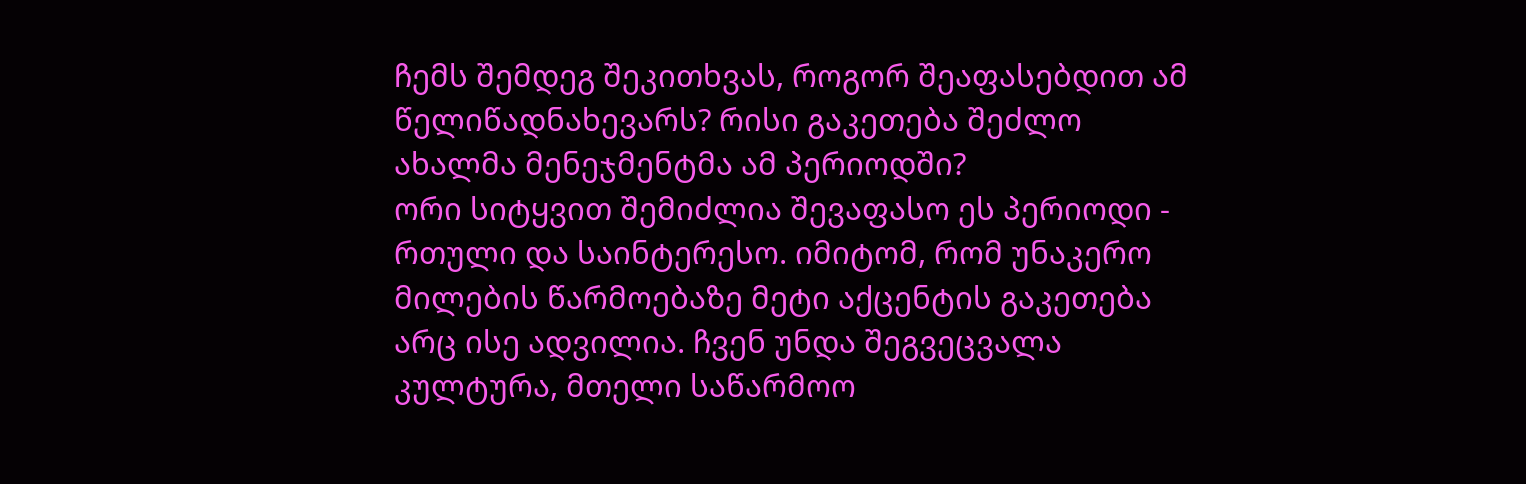ჩემს შემდეგ შეკითხვას, როგორ შეაფასებდით ამ წელიწადნახევარს? რისი გაკეთება შეძლო ახალმა მენეჯმენტმა ამ პერიოდში?
ორი სიტყვით შემიძლია შევაფასო ეს პერიოდი - რთული და საინტერესო. იმიტომ, რომ უნაკერო მილების წარმოებაზე მეტი აქცენტის გაკეთება არც ისე ადვილია. ჩვენ უნდა შეგვეცვალა კულტურა, მთელი საწარმოო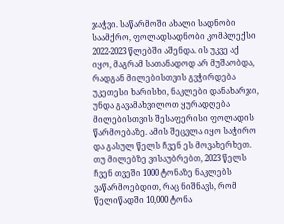ჯაჭვი. საწარმოში ახალი სადნობი საამქრო, ფოლადსადნობი კომპლექსი 2022-2023 წლებში აშენდა. ის უკვე აქ იყო, მაგრამ სათანადოდ არ მუშაობდა, რადგან მილებისთვის გვჭირდება უკეთესი ხარისხი, ნაკლები დანახარჯი, უნდა გავამახვილოთ ყურადღება მილებისთვის შესაფერისი ფოლადის წარმოებაზე. ამის შეცვლა იყო საჭირო და გასულ წელს ჩვენ ეს მოვახერხეთ. თუ მილებზე ვისაუბრებთ, 2023 წელს ჩვენ თვეში 1000 ტონაზე ნაკლებს ვაწარმოებდით, რაც ნიშნავს, რომ წელიწადში 10,000 ტონა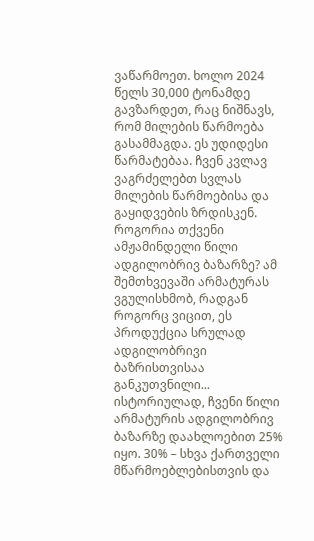ვაწარმოეთ. ხოლო 2024 წელს 30,000 ტონამდე გავზარდეთ, რაც ნიშნავს, რომ მილების წარმოება გასამმაგდა. ეს უდიდესი წარმატებაა. ჩვენ კვლავ ვაგრძელებთ სვლას მილების წარმოებისა და გაყიდვების ზრდისკენ.
როგორია თქვენი ამჟამინდელი წილი ადგილობრივ ბაზარზე? ამ შემთხვევაში არმატურას ვგულისხმობ, რადგან როგორც ვიცით, ეს პროდუქცია სრულად ადგილობრივი ბაზრისთვისაა განკუთვნილი...
ისტორიულად, ჩვენი წილი არმატურის ადგილობრივ ბაზარზე დაახლოებით 25% იყო. 30% – სხვა ქართველი მწარმოებლებისთვის და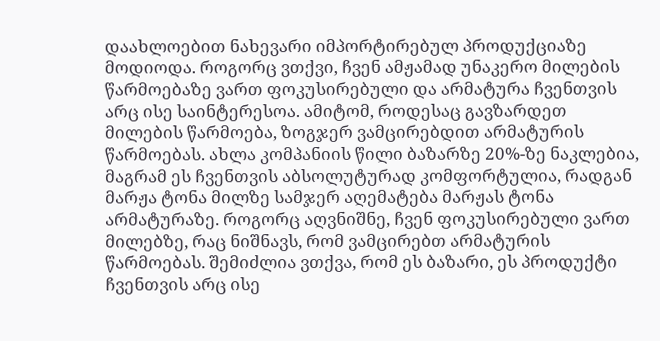დაახლოებით ნახევარი იმპორტირებულ პროდუქციაზე მოდიოდა. როგორც ვთქვი, ჩვენ ამჟამად უნაკერო მილების წარმოებაზე ვართ ფოკუსირებული და არმატურა ჩვენთვის არც ისე საინტერესოა. ამიტომ, როდესაც გავზარდეთ მილების წარმოება, ზოგჯერ ვამცირებდით არმატურის წარმოებას. ახლა კომპანიის წილი ბაზარზე 20%-ზე ნაკლებია, მაგრამ ეს ჩვენთვის აბსოლუტურად კომფორტულია, რადგან მარჟა ტონა მილზე სამჯერ აღემატება მარჟას ტონა არმატურაზე. როგორც აღვნიშნე, ჩვენ ფოკუსირებული ვართ მილებზე, რაც ნიშნავს, რომ ვამცირებთ არმატურის წარმოებას. შემიძლია ვთქვა, რომ ეს ბაზარი, ეს პროდუქტი ჩვენთვის არც ისე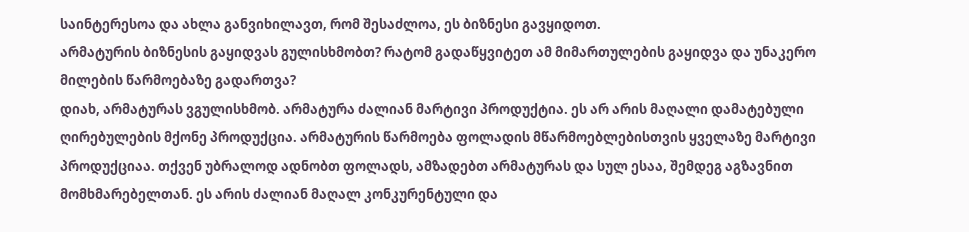საინტერესოა და ახლა განვიხილავთ, რომ შესაძლოა, ეს ბიზნესი გავყიდოთ.
არმატურის ბიზნესის გაყიდვას გულისხმობთ? რატომ გადაწყვიტეთ ამ მიმართულების გაყიდვა და უნაკერო მილების წარმოებაზე გადართვა?
დიახ, არმატურას ვგულისხმობ. არმატურა ძალიან მარტივი პროდუქტია. ეს არ არის მაღალი დამატებული ღირებულების მქონე პროდუქცია. არმატურის წარმოება ფოლადის მწარმოებლებისთვის ყველაზე მარტივი პროდუქციაა. თქვენ უბრალოდ ადნობთ ფოლადს, ამზადებთ არმატურას და სულ ესაა, შემდეგ აგზავნით მომხმარებელთან. ეს არის ძალიან მაღალ კონკურენტული და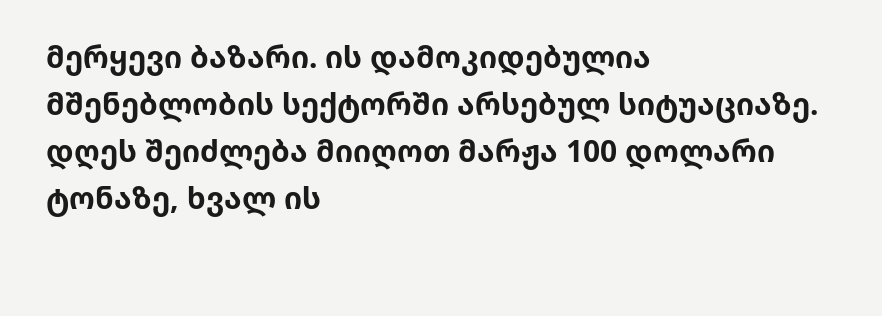მერყევი ბაზარი. ის დამოკიდებულია მშენებლობის სექტორში არსებულ სიტუაციაზე. დღეს შეიძლება მიიღოთ მარჟა 100 დოლარი ტონაზე, ხვალ ის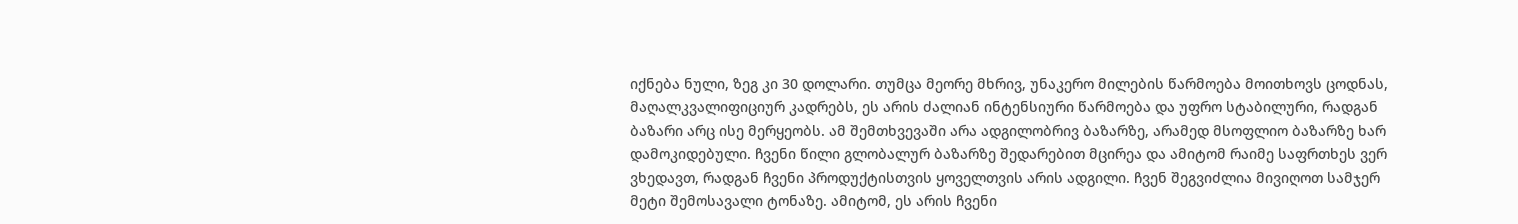იქნება ნული, ზეგ კი 30 დოლარი. თუმცა მეორე მხრივ, უნაკერო მილების წარმოება მოითხოვს ცოდნას, მაღალკვალიფიციურ კადრებს, ეს არის ძალიან ინტენსიური წარმოება და უფრო სტაბილური, რადგან ბაზარი არც ისე მერყეობს. ამ შემთხვევაში არა ადგილობრივ ბაზარზე, არამედ მსოფლიო ბაზარზე ხარ დამოკიდებული. ჩვენი წილი გლობალურ ბაზარზე შედარებით მცირეა და ამიტომ რაიმე საფრთხეს ვერ ვხედავთ, რადგან ჩვენი პროდუქტისთვის ყოველთვის არის ადგილი. ჩვენ შეგვიძლია მივიღოთ სამჯერ მეტი შემოსავალი ტონაზე. ამიტომ, ეს არის ჩვენი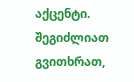აქცენტი.
შეგიძლიათ გვითხრათ,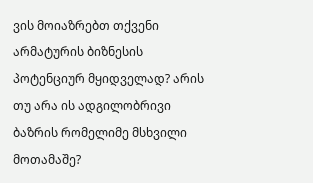ვის მოიაზრებთ თქვენი არმატურის ბიზნესის პოტენციურ მყიდველად? არის თუ არა ის ადგილობრივი ბაზრის რომელიმე მსხვილი მოთამაშე?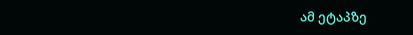ამ ეტაპზე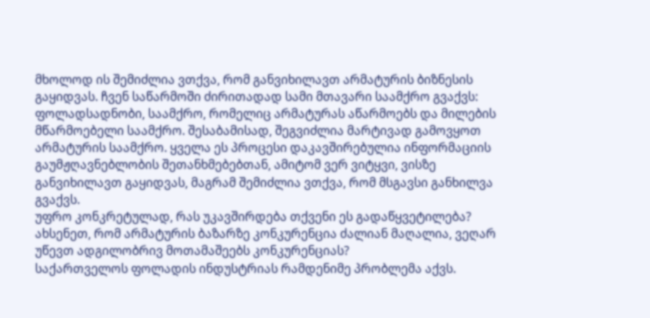მხოლოდ ის შემიძლია ვთქვა, რომ განვიხილავთ არმატურის ბიზნესის გაყიდვას. ჩვენ საწარმოში ძირითადად სამი მთავარი საამქრო გვაქვს: ფოლადსადნობი, საამქრო, რომელიც არმატურას აწარმოებს და მილების მწარმოებელი საამქრო. შესაბამისად, შეგვიძლია მარტივად გამოვყოთ არმატურის საამქრო. ყველა ეს პროცესი დაკავშირებულია ინფორმაციის გაუმჟღავნებლობის შეთანხმებებთან, ამიტომ ვერ ვიტყვი, ვისზე განვიხილავთ გაყიდვას, მაგრამ შემიძლია ვთქვა, რომ მსგავსი განხილვა გვაქვს.
უფრო კონკრეტულად, რას უკავშირდება თქვენი ეს გადაწყვეტილება? ახსენეთ, რომ არმატურის ბაზარზე კონკურენცია ძალიან მაღალია, ვეღარ უწევთ ადგილობრივ მოთამაშეებს კონკურენციას?
საქართველოს ფოლადის ინდუსტრიას რამდენიმე პრობლემა აქვს.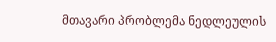მთავარი პრობლემა ნედლეულის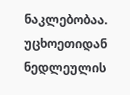ნაკლებობაა. უცხოეთიდან ნედლეულის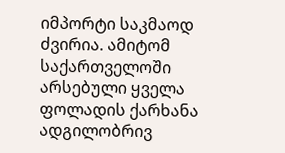იმპორტი საკმაოდ ძვირია. ამიტომ საქართველოში არსებული ყველა ფოლადის ქარხანა ადგილობრივ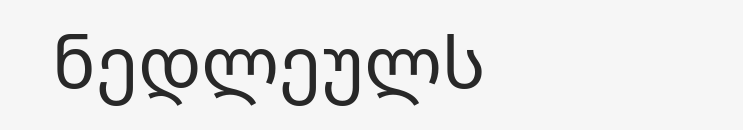ნედლეულს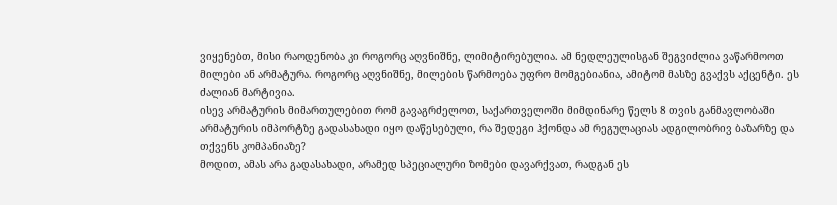ვიყენებთ, მისი რაოდენობა კი როგორც აღვნიშნე, ლიმიტირებულია. ამ ნედლეულისგან შეგვიძლია ვაწარმოოთ მილები ან არმატურა. როგორც აღვნიშნე, მილების წარმოება უფრო მომგებიანია, ამიტომ მასზე გვაქვს აქცენტი. ეს ძალიან მარტივია.
ისევ არმატურის მიმართულებით რომ გავაგრძელოთ, საქართველოში მიმდინარე წელს 8 თვის განმავლობაში არმატურის იმპორტზე გადასახადი იყო დაწესებული, რა შედეგი ჰქონდა ამ რეგულაციას ადგილობრივ ბაზარზე და თქვენს კომპანიაზე?
მოდით, ამას არა გადასახადი, არამედ სპეციალური ზომები დავარქვათ, რადგან ეს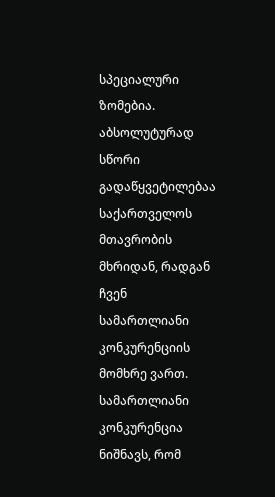სპეციალური ზომებია. აბსოლუტურად სწორი გადაწყვეტილებაა საქართველოს მთავრობის მხრიდან, რადგან ჩვენ სამართლიანი კონკურენციის მომხრე ვართ. სამართლიანი კონკურენცია ნიშნავს, რომ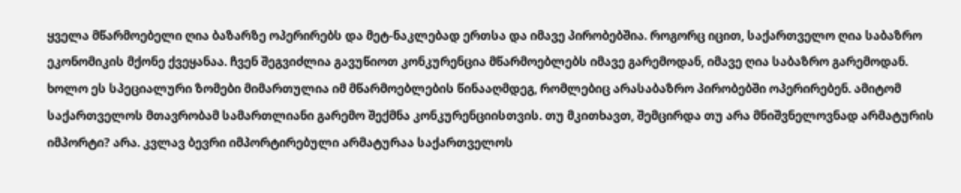ყველა მწარმოებელი ღია ბაზარზე ოპერირებს და მეტ-ნაკლებად ერთსა და იმავე პირობებშია. როგორც იცით, საქართველო ღია საბაზრო ეკონომიკის მქონე ქვეყანაა. ჩვენ შეგვიძლია გავუწიოთ კონკურენცია მწარმოებლებს იმავე გარემოდან, იმავე ღია საბაზრო გარემოდან. ხოლო ეს სპეციალური ზომები მიმართულია იმ მწარმოებლების წინააღმდეგ, რომლებიც არასაბაზრო პირობებში ოპერირებენ. ამიტომ საქართველოს მთავრობამ სამართლიანი გარემო შექმნა კონკურენციისთვის. თუ მკითხავთ, შემცირდა თუ არა მნიშვნელოვნად არმატურის იმპორტი? არა. კვლავ ბევრი იმპორტირებული არმატურაა საქართველოს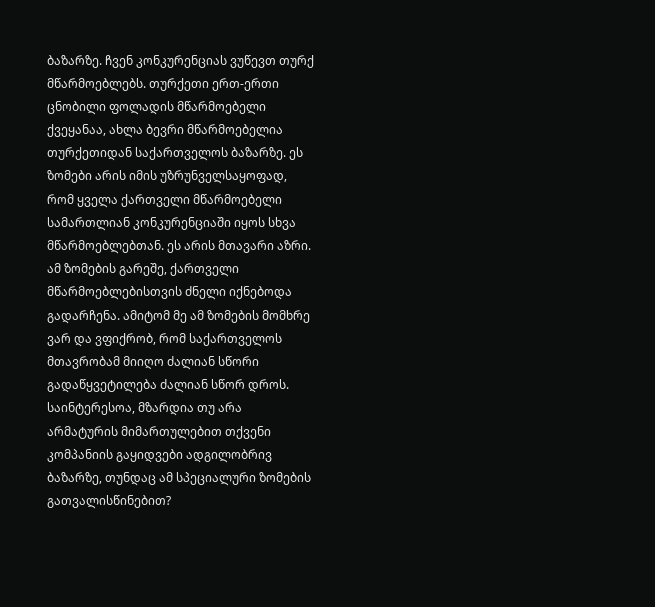ბაზარზე. ჩვენ კონკურენციას ვუწევთ თურქ მწარმოებლებს. თურქეთი ერთ-ერთი ცნობილი ფოლადის მწარმოებელი ქვეყანაა, ახლა ბევრი მწარმოებელია თურქეთიდან საქართველოს ბაზარზე. ეს ზომები არის იმის უზრუნველსაყოფად, რომ ყველა ქართველი მწარმოებელი სამართლიან კონკურენციაში იყოს სხვა მწარმოებლებთან. ეს არის მთავარი აზრი. ამ ზომების გარეშე, ქართველი მწარმოებლებისთვის ძნელი იქნებოდა გადარჩენა. ამიტომ მე ამ ზომების მომხრე ვარ და ვფიქრობ, რომ საქართველოს მთავრობამ მიიღო ძალიან სწორი გადაწყვეტილება ძალიან სწორ დროს.
საინტერესოა, მზარდია თუ არა არმატურის მიმართულებით თქვენი კომპანიის გაყიდვები ადგილობრივ ბაზარზე, თუნდაც ამ სპეციალური ზომების გათვალისწინებით?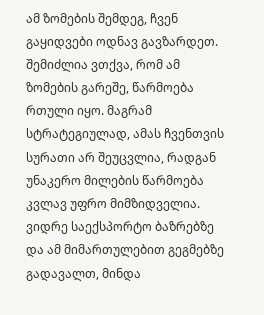ამ ზომების შემდეგ, ჩვენ გაყიდვები ოდნავ გავზარდეთ. შემიძლია ვთქვა, რომ ამ ზომების გარეშე, წარმოება რთული იყო. მაგრამ სტრატეგიულად, ამას ჩვენთვის სურათი არ შეუცვლია, რადგან უნაკერო მილების წარმოება კვლავ უფრო მიმზიდველია.
ვიდრე საექსპორტო ბაზრებზე და ამ მიმართულებით გეგმებზე გადავალთ, მინდა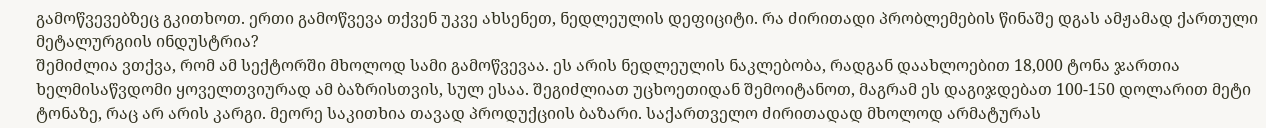გამოწვევებზეც გკითხოთ. ერთი გამოწვევა თქვენ უკვე ახსენეთ, ნედლეულის დეფიციტი. რა ძირითადი პრობლემების წინაშე დგას ამჟამად ქართული მეტალურგიის ინდუსტრია?
შემიძლია ვთქვა, რომ ამ სექტორში მხოლოდ სამი გამოწვევაა. ეს არის ნედლეულის ნაკლებობა, რადგან დაახლოებით 18,000 ტონა ჯართია ხელმისაწვდომი ყოველთვიურად ამ ბაზრისთვის, სულ ესაა. შეგიძლიათ უცხოეთიდან შემოიტანოთ, მაგრამ ეს დაგიჯდებათ 100-150 დოლარით მეტი ტონაზე, რაც არ არის კარგი. მეორე საკითხია თავად პროდუქციის ბაზარი. საქართველო ძირითადად მხოლოდ არმატურას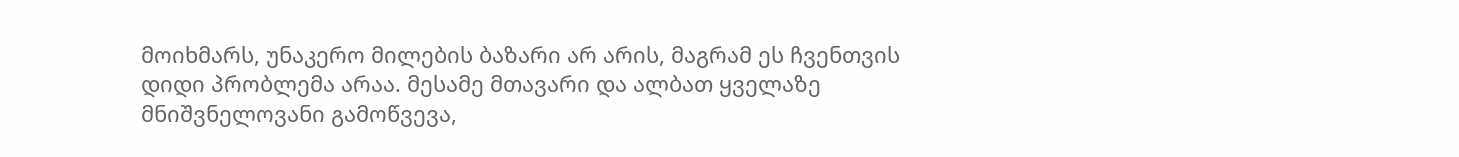მოიხმარს, უნაკერო მილების ბაზარი არ არის, მაგრამ ეს ჩვენთვის დიდი პრობლემა არაა. მესამე მთავარი და ალბათ ყველაზე მნიშვნელოვანი გამოწვევა,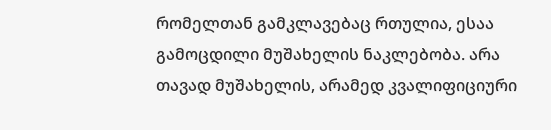რომელთან გამკლავებაც რთულია, ესაა გამოცდილი მუშახელის ნაკლებობა. არა თავად მუშახელის, არამედ კვალიფიციური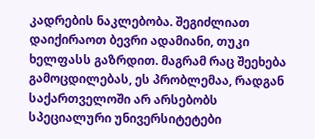კადრების ნაკლებობა. შეგიძლიათ დაიქირაოთ ბევრი ადამიანი, თუკი ხელფასს გაზრდით. მაგრამ რაც შეეხება გამოცდილებას, ეს პრობლემაა, რადგან საქართველოში არ არსებობს სპეციალური უნივერსიტეტები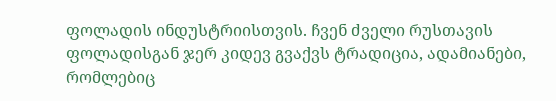ფოლადის ინდუსტრიისთვის. ჩვენ ძველი რუსთავის ფოლადისგან ჯერ კიდევ გვაქვს ტრადიცია, ადამიანები, რომლებიც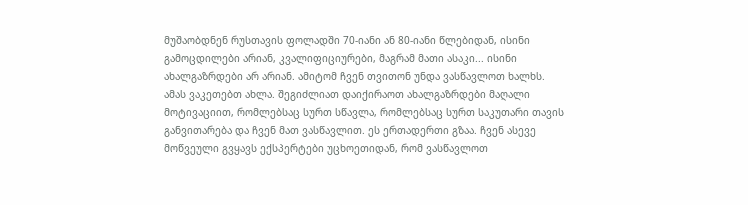მუშაობდნენ რუსთავის ფოლადში 70-იანი ან 80-იანი წლებიდან, ისინი გამოცდილები არიან, კვალიფიციურები, მაგრამ მათი ასაკი... ისინი ახალგაზრდები არ არიან. ამიტომ ჩვენ თვითონ უნდა ვასწავლოთ ხალხს. ამას ვაკეთებთ ახლა. შეგიძლიათ დაიქირაოთ ახალგაზრდები მაღალი მოტივაციით, რომლებსაც სურთ სწავლა, რომლებსაც სურთ საკუთარი თავის განვითარება და ჩვენ მათ ვასწავლით. ეს ერთადერთი გზაა. ჩვენ ასევე მოწვეული გვყავს ექსპერტები უცხოეთიდან, რომ ვასწავლოთ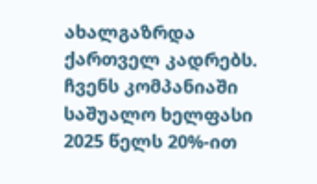ახალგაზრდა ქართველ კადრებს. ჩვენს კომპანიაში საშუალო ხელფასი 2025 წელს 20%-ით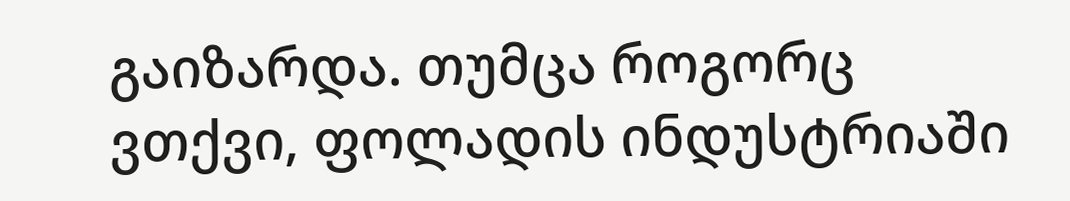გაიზარდა. თუმცა როგორც ვთქვი, ფოლადის ინდუსტრიაში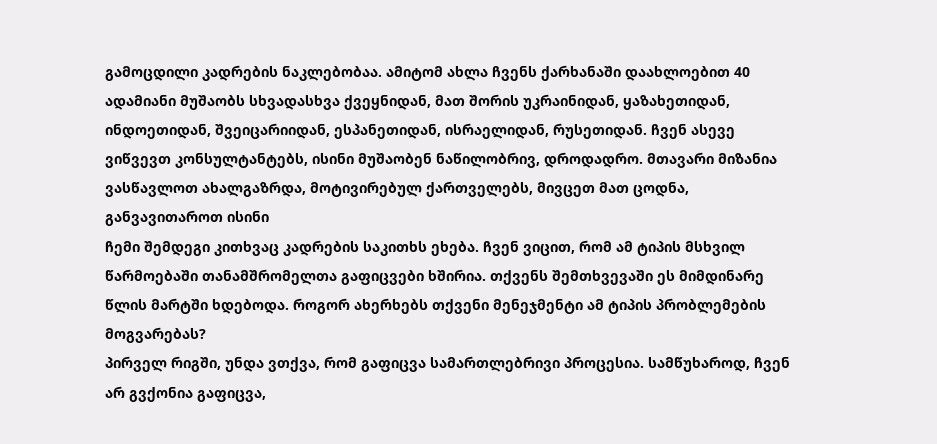გამოცდილი კადრების ნაკლებობაა. ამიტომ ახლა ჩვენს ქარხანაში დაახლოებით 40 ადამიანი მუშაობს სხვადასხვა ქვეყნიდან, მათ შორის უკრაინიდან, ყაზახეთიდან, ინდოეთიდან, შვეიცარიიდან, ესპანეთიდან, ისრაელიდან, რუსეთიდან. ჩვენ ასევე ვიწვევთ კონსულტანტებს, ისინი მუშაობენ ნაწილობრივ, დროდადრო. მთავარი მიზანია ვასწავლოთ ახალგაზრდა, მოტივირებულ ქართველებს, მივცეთ მათ ცოდნა, განვავითაროთ ისინი
ჩემი შემდეგი კითხვაც კადრების საკითხს ეხება. ჩვენ ვიცით, რომ ამ ტიპის მსხვილ წარმოებაში თანამშრომელთა გაფიცვები ხშირია. თქვენს შემთხვევაში ეს მიმდინარე წლის მარტში ხდებოდა. როგორ ახერხებს თქვენი მენეჯმენტი ამ ტიპის პრობლემების მოგვარებას?
პირველ რიგში, უნდა ვთქვა, რომ გაფიცვა სამართლებრივი პროცესია. სამწუხაროდ, ჩვენ არ გვქონია გაფიცვა,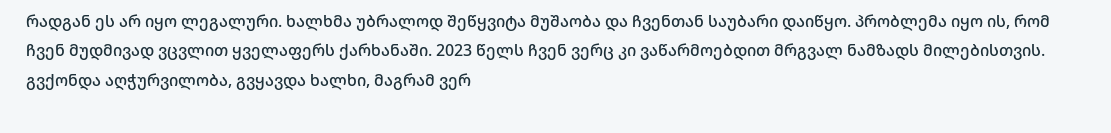რადგან ეს არ იყო ლეგალური. ხალხმა უბრალოდ შეწყვიტა მუშაობა და ჩვენთან საუბარი დაიწყო. პრობლემა იყო ის, რომ ჩვენ მუდმივად ვცვლით ყველაფერს ქარხანაში. 2023 წელს ჩვენ ვერც კი ვაწარმოებდით მრგვალ ნამზადს მილებისთვის. გვქონდა აღჭურვილობა, გვყავდა ხალხი, მაგრამ ვერ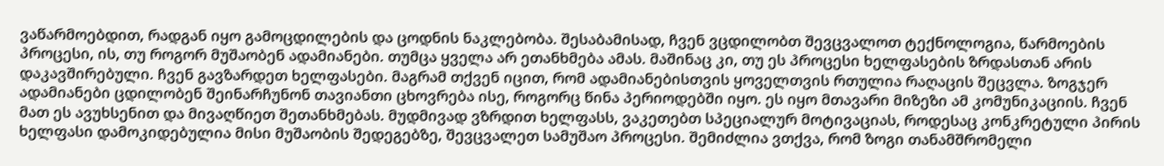ვაწარმოებდით, რადგან იყო გამოცდილების და ცოდნის ნაკლებობა. შესაბამისად, ჩვენ ვცდილობთ შევცვალოთ ტექნოლოგია, წარმოების პროცესი, ის, თუ როგორ მუშაობენ ადამიანები. თუმცა ყველა არ ეთანხმება ამას. მაშინაც კი, თუ ეს პროცესი ხელფასების ზრდასთან არის დაკავშირებული. ჩვენ გავზარდეთ ხელფასები. მაგრამ თქვენ იცით, რომ ადამიანებისთვის ყოველთვის რთულია რაღაცის შეცვლა. ზოგჯერ ადამიანები ცდილობენ შეინარჩუნონ თავიანთი ცხოვრება ისე, როგორც წინა პერიოდებში იყო. ეს იყო მთავარი მიზეზი ამ კომუნიკაციის. ჩვენ მათ ეს ავუხსენით და მივაღწიეთ შეთანხმებას. მუდმივად ვზრდით ხელფასს, ვაკეთებთ სპეციალურ მოტივაციას, როდესაც კონკრეტული პირის ხელფასი დამოკიდებულია მისი მუშაობის შედეგებზე, შევცვალეთ სამუშაო პროცესი. შემიძლია ვთქვა, რომ ზოგი თანამშრომელი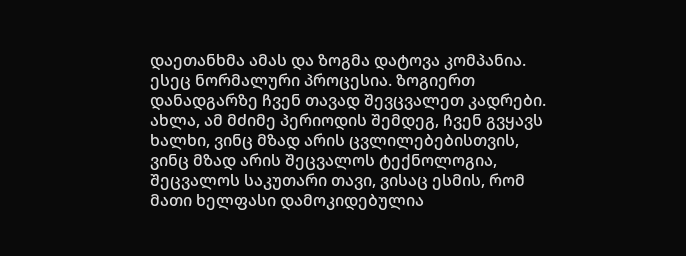დაეთანხმა ამას და ზოგმა დატოვა კომპანია. ესეც ნორმალური პროცესია. ზოგიერთ დანადგარზე ჩვენ თავად შევცვალეთ კადრები. ახლა, ამ მძიმე პერიოდის შემდეგ, ჩვენ გვყავს ხალხი, ვინც მზად არის ცვლილებებისთვის, ვინც მზად არის შეცვალოს ტექნოლოგია, შეცვალოს საკუთარი თავი, ვისაც ესმის, რომ მათი ხელფასი დამოკიდებულია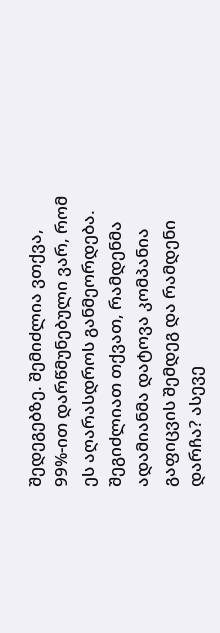შედეგებზე. შემიძლია ვთქვა, 99%-ით დარწმუნებული ვარ, რომ ეს აღარასდროს განმეორდება.
შეგიძლიათ თქვათ, რამდენმა ადამიანმა დატოვა კომპანია გაფიცვის შემდეგ და რამდენი დარჩა? ასევე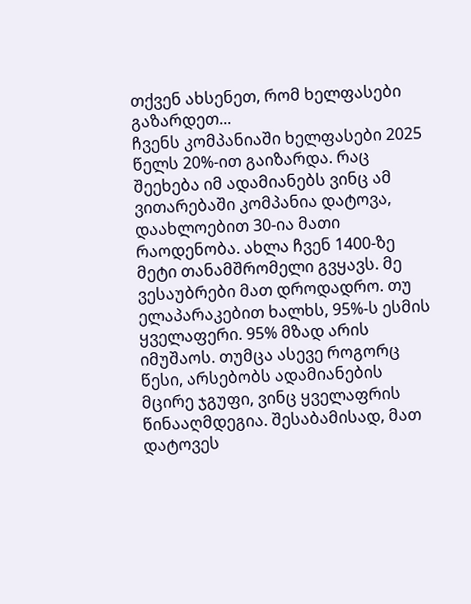თქვენ ახსენეთ, რომ ხელფასები გაზარდეთ...
ჩვენს კომპანიაში ხელფასები 2025 წელს 20%-ით გაიზარდა. რაც შეეხება იმ ადამიანებს ვინც ამ ვითარებაში კომპანია დატოვა, დაახლოებით 30-ია მათი რაოდენობა. ახლა ჩვენ 1400-ზე მეტი თანამშრომელი გვყავს. მე ვესაუბრები მათ დროდადრო. თუ ელაპარაკებით ხალხს, 95%-ს ესმის ყველაფერი. 95% მზად არის იმუშაოს. თუმცა ასევე როგორც წესი, არსებობს ადამიანების მცირე ჯგუფი, ვინც ყველაფრის წინააღმდეგია. შესაბამისად, მათ დატოვეს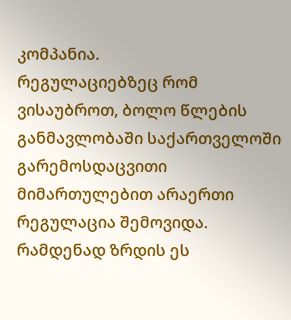კომპანია.
რეგულაციებზეც რომ ვისაუბროთ, ბოლო წლების განმავლობაში საქართველოში გარემოსდაცვითი მიმართულებით არაერთი რეგულაცია შემოვიდა. რამდენად ზრდის ეს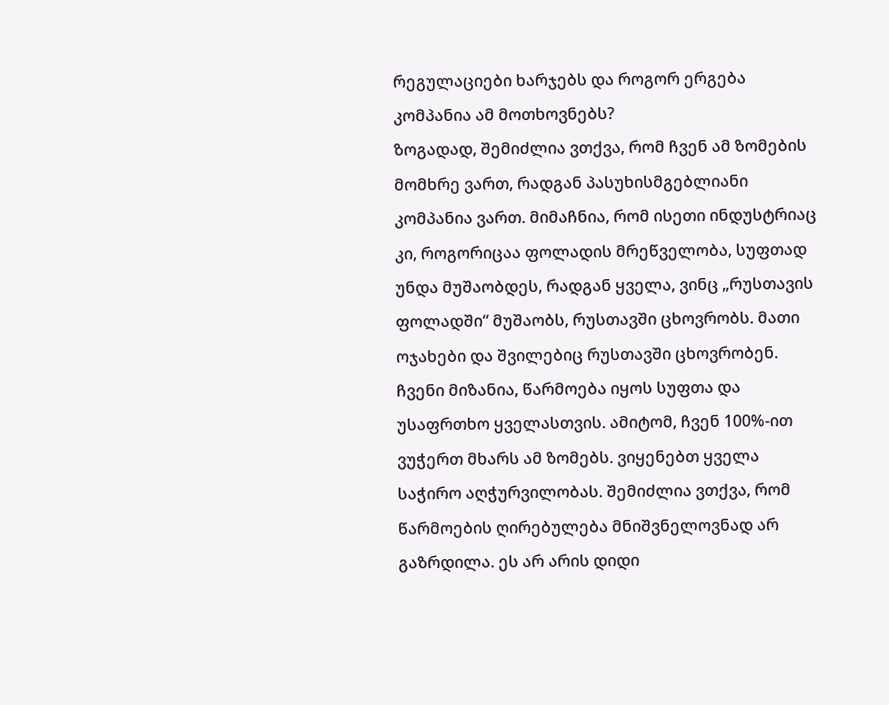რეგულაციები ხარჯებს და როგორ ერგება კომპანია ამ მოთხოვნებს?
ზოგადად, შემიძლია ვთქვა, რომ ჩვენ ამ ზომების მომხრე ვართ, რადგან პასუხისმგებლიანი კომპანია ვართ. მიმაჩნია, რომ ისეთი ინდუსტრიაც კი, როგორიცაა ფოლადის მრეწველობა, სუფთად უნდა მუშაობდეს, რადგან ყველა, ვინც „რუსთავის ფოლადში“ მუშაობს, რუსთავში ცხოვრობს. მათი ოჯახები და შვილებიც რუსთავში ცხოვრობენ. ჩვენი მიზანია, წარმოება იყოს სუფთა და უსაფრთხო ყველასთვის. ამიტომ, ჩვენ 100%-ით ვუჭერთ მხარს ამ ზომებს. ვიყენებთ ყველა საჭირო აღჭურვილობას. შემიძლია ვთქვა, რომ წარმოების ღირებულება მნიშვნელოვნად არ გაზრდილა. ეს არ არის დიდი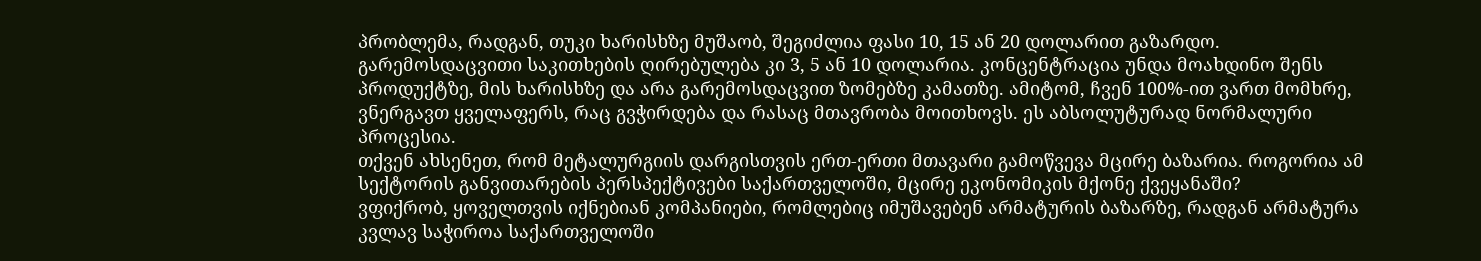პრობლემა, რადგან, თუკი ხარისხზე მუშაობ, შეგიძლია ფასი 10, 15 ან 20 დოლარით გაზარდო. გარემოსდაცვითი საკითხების ღირებულება კი 3, 5 ან 10 დოლარია. კონცენტრაცია უნდა მოახდინო შენს პროდუქტზე, მის ხარისხზე და არა გარემოსდაცვით ზომებზე კამათზე. ამიტომ, ჩვენ 100%-ით ვართ მომხრე, ვნერგავთ ყველაფერს, რაც გვჭირდება და რასაც მთავრობა მოითხოვს. ეს აბსოლუტურად ნორმალური პროცესია.
თქვენ ახსენეთ, რომ მეტალურგიის დარგისთვის ერთ-ერთი მთავარი გამოწვევა მცირე ბაზარია. როგორია ამ სექტორის განვითარების პერსპექტივები საქართველოში, მცირე ეკონომიკის მქონე ქვეყანაში?
ვფიქრობ, ყოველთვის იქნებიან კომპანიები, რომლებიც იმუშავებენ არმატურის ბაზარზე, რადგან არმატურა კვლავ საჭიროა საქართველოში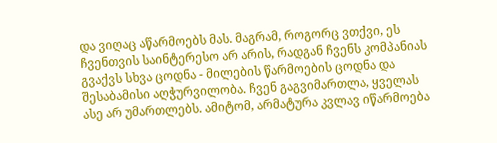და ვიღაც აწარმოებს მას. მაგრამ, როგორც ვთქვი, ეს ჩვენთვის საინტერესო არ არის, რადგან ჩვენს კომპანიას გვაქვს სხვა ცოდნა - მილების წარმოების ცოდნა და შესაბამისი აღჭურვილობა. ჩვენ გაგვიმართლა, ყველას ასე არ უმართლებს. ამიტომ, არმატურა კვლავ იწარმოება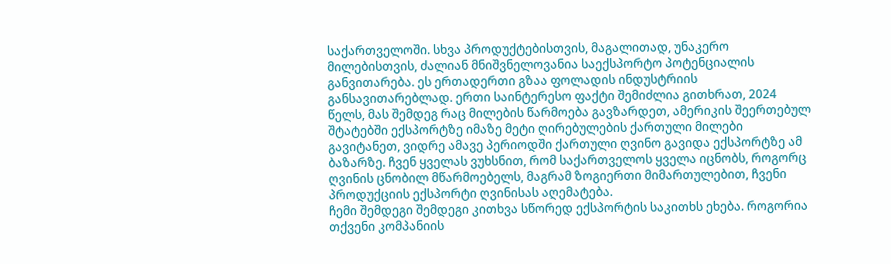საქართველოში. სხვა პროდუქტებისთვის, მაგალითად, უნაკერო მილებისთვის, ძალიან მნიშვნელოვანია საექსპორტო პოტენციალის განვითარება. ეს ერთადერთი გზაა ფოლადის ინდუსტრიის განსავითარებლად. ერთი საინტერესო ფაქტი შემიძლია გითხრათ, 2024 წელს, მას შემდეგ რაც მილების წარმოება გავზარდეთ, ამერიკის შეერთებულ შტატებში ექსპორტზე იმაზე მეტი ღირებულების ქართული მილები გავიტანეთ, ვიდრე ამავე პერიოდში ქართული ღვინო გავიდა ექსპორტზე ამ ბაზარზე. ჩვენ ყველას ვუხსნით, რომ საქართველოს ყველა იცნობს, როგორც ღვინის ცნობილ მწარმოებელს, მაგრამ ზოგიერთი მიმართულებით, ჩვენი პროდუქციის ექსპორტი ღვინისას აღემატება.
ჩემი შემდეგი შემდეგი კითხვა სწორედ ექსპორტის საკითხს ეხება. როგორია თქვენი კომპანიის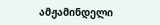ამჟამინდელი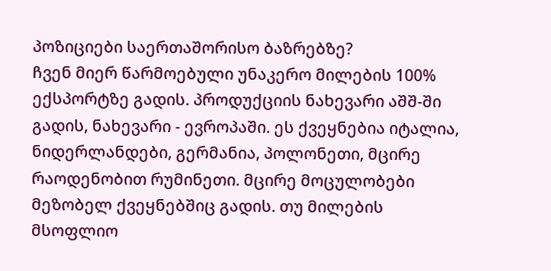პოზიციები საერთაშორისო ბაზრებზე?
ჩვენ მიერ წარმოებული უნაკერო მილების 100% ექსპორტზე გადის. პროდუქციის ნახევარი აშშ-ში გადის, ნახევარი - ევროპაში. ეს ქვეყნებია იტალია, ნიდერლანდები, გერმანია, პოლონეთი, მცირე რაოდენობით რუმინეთი. მცირე მოცულობები მეზობელ ქვეყნებშიც გადის. თუ მილების მსოფლიო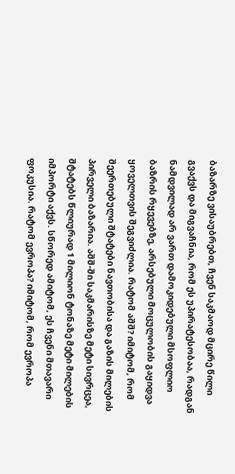ბაზარზე ვისაუბრებთ, ჩვენ საკმაოდ მცირე წილი გვაქვს და მიგვაჩნია, რომ ეს უპირატესობაა, რადგან ნამდვილად არ ვართ დამოკიდებული მსოფლიო ბაზრის რყევებზე, არსებული მოცულობის გაყიდვა ყოველთვის შეგვიძლია. რატომ აშშ? იმიტომ, რომ შეერთებული შტატები ნავთობისა და გაზის მილების პირველი ბაზარია. აშშ-ში საკმარისზე მეტი სივრცეა, შტატებს წლიურად 1 მილიონ ტონაზე მეტი მილების იმპორტი აქვს. სწორედ ამიტომ, ეს ჩვენი მთავარი ფოკუსია. რატომ ევროპა? იმიტომ, რომ ევროპა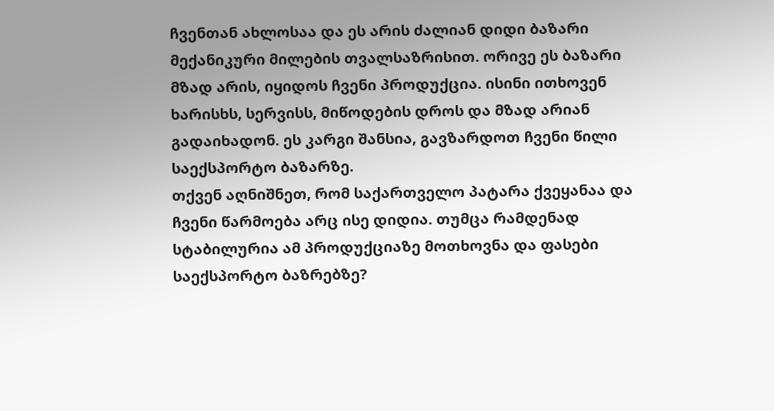ჩვენთან ახლოსაა და ეს არის ძალიან დიდი ბაზარი მექანიკური მილების თვალსაზრისით. ორივე ეს ბაზარი მზად არის, იყიდოს ჩვენი პროდუქცია. ისინი ითხოვენ ხარისხს, სერვისს, მიწოდების დროს და მზად არიან გადაიხადონ. ეს კარგი შანსია, გავზარდოთ ჩვენი წილი საექსპორტო ბაზარზე.
თქვენ აღნიშნეთ, რომ საქართველო პატარა ქვეყანაა და ჩვენი წარმოება არც ისე დიდია. თუმცა რამდენად სტაბილურია ამ პროდუქციაზე მოთხოვნა და ფასები საექსპორტო ბაზრებზე?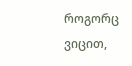როგორც ვიცით,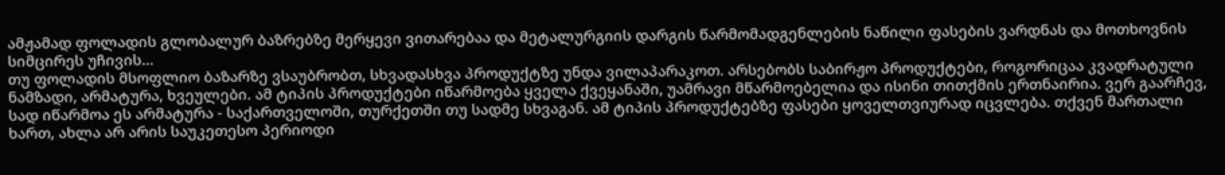ამჟამად ფოლადის გლობალურ ბაზრებზე მერყევი ვითარებაა და მეტალურგიის დარგის წარმომადგენლების ნაწილი ფასების ვარდნას და მოთხოვნის სიმცირეს უჩივის...
თუ ფოლადის მსოფლიო ბაზარზე ვსაუბრობთ, სხვადასხვა პროდუქტზე უნდა ვილაპარაკოთ. არსებობს საბირჟო პროდუქტები, როგორიცაა კვადრატული ნამზადი, არმატურა, ხვეულები. ამ ტიპის პროდუქტები იწარმოება ყველა ქვეყანაში, უამრავი მწარმოებელია და ისინი თითქმის ერთნაირია. ვერ გაარჩევ, სად იწარმოა ეს არმატურა - საქართველოში, თურქეთში თუ სადმე სხვაგან. ამ ტიპის პროდუქტებზე ფასები ყოველთვიურად იცვლება. თქვენ მართალი ხართ, ახლა არ არის საუკეთესო პერიოდი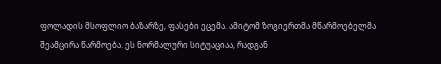ფოლადის მსოფლიო ბაზარზე, ფასები ეცემა. ამიტომ ზოგიერთმა მწარმოებელმა შეამცირა წარმოება. ეს ნორმალური სიტუაციაა, რადგან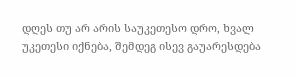დღეს თუ არ არის საუკეთესო დრო, ხვალ უკეთესი იქნება, შემდეგ ისევ გაუარესდება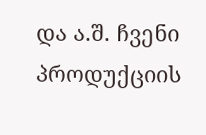და ა.შ. ჩვენი პროდუქციის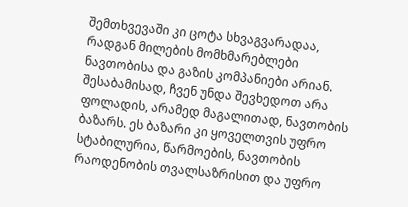შემთხვევაში კი ცოტა სხვაგვარადაა, რადგან მილების მომხმარებლები ნავთობისა და გაზის კომპანიები არიან. შესაბამისად, ჩვენ უნდა შევხედოთ არა ფოლადის, არამედ მაგალითად, ნავთობის ბაზარს. ეს ბაზარი კი ყოველთვის უფრო სტაბილურია, წარმოების, ნავთობის რაოდენობის თვალსაზრისით და უფრო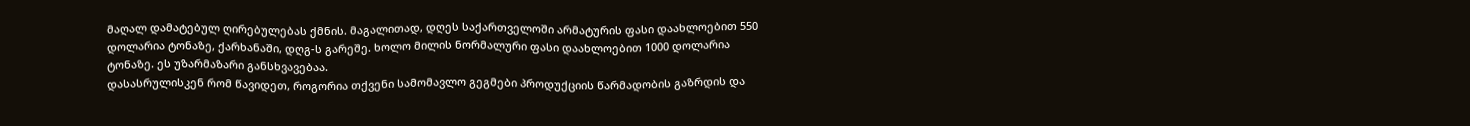მაღალ დამატებულ ღირებულებას ქმნის. მაგალითად, დღეს საქართველოში არმატურის ფასი დაახლოებით 550 დოლარია ტონაზე, ქარხანაში, დღგ-ს გარეშე. ხოლო მილის ნორმალური ფასი დაახლოებით 1000 დოლარია ტონაზე. ეს უზარმაზარი განსხვავებაა.
დასასრულისკენ რომ წავიდეთ, როგორია თქვენი სამომავლო გეგმები პროდუქციის წარმადობის გაზრდის და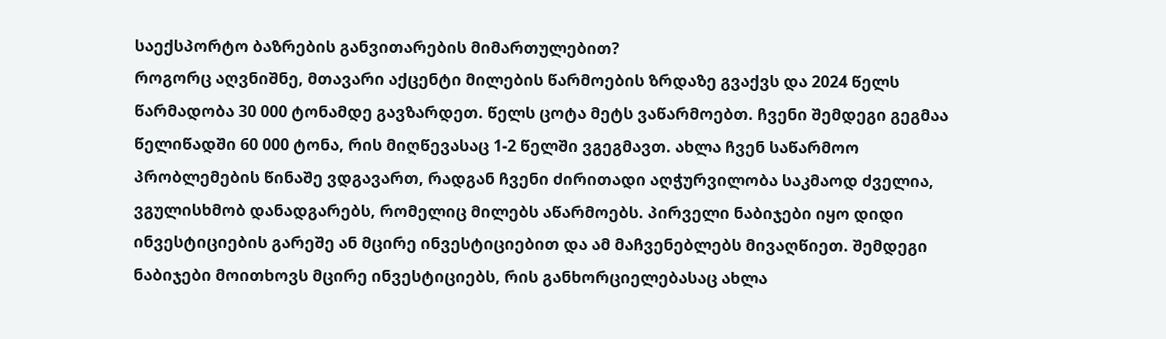საექსპორტო ბაზრების განვითარების მიმართულებით?
როგორც აღვნიშნე, მთავარი აქცენტი მილების წარმოების ზრდაზე გვაქვს და 2024 წელს წარმადობა 30 000 ტონამდე გავზარდეთ. წელს ცოტა მეტს ვაწარმოებთ. ჩვენი შემდეგი გეგმაა წელიწადში 60 000 ტონა, რის მიღწევასაც 1-2 წელში ვგეგმავთ. ახლა ჩვენ საწარმოო პრობლემების წინაშე ვდგავართ, რადგან ჩვენი ძირითადი აღჭურვილობა საკმაოდ ძველია, ვგულისხმობ დანადგარებს, რომელიც მილებს აწარმოებს. პირველი ნაბიჯები იყო დიდი ინვესტიციების გარეშე ან მცირე ინვესტიციებით და ამ მაჩვენებლებს მივაღწიეთ. შემდეგი ნაბიჯები მოითხოვს მცირე ინვესტიციებს, რის განხორციელებასაც ახლა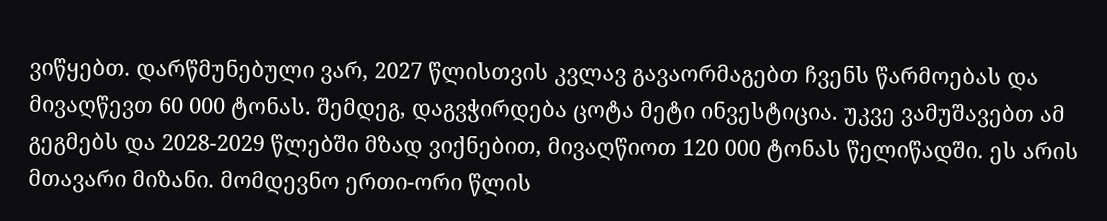ვიწყებთ. დარწმუნებული ვარ, 2027 წლისთვის კვლავ გავაორმაგებთ ჩვენს წარმოებას და მივაღწევთ 60 000 ტონას. შემდეგ, დაგვჭირდება ცოტა მეტი ინვესტიცია. უკვე ვამუშავებთ ამ გეგმებს და 2028-2029 წლებში მზად ვიქნებით, მივაღწიოთ 120 000 ტონას წელიწადში. ეს არის მთავარი მიზანი. მომდევნო ერთი-ორი წლის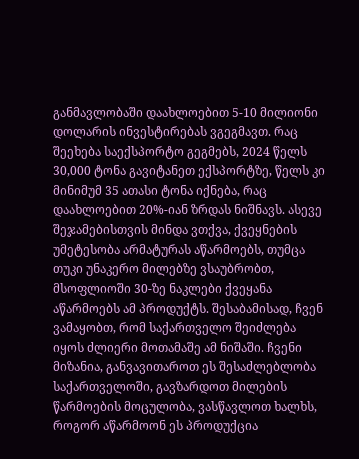განმავლობაში დაახლოებით 5-10 მილიონი დოლარის ინვესტირებას ვგეგმავთ. რაც შეეხება საექსპორტო გეგმებს, 2024 წელს 30,000 ტონა გავიტანეთ ექსპორტზე, წელს კი მინიმუმ 35 ათასი ტონა იქნება, რაც დაახლოებით 20%-იან ზრდას ნიშნავს. ასევე შეჯამებისთვის მინდა ვთქვა, ქვეყნების უმეტესობა არმატურას აწარმოებს, თუმცა თუკი უნაკერო მილებზე ვსაუბრობთ, მსოფლიოში 30-ზე ნაკლები ქვეყანა აწარმოებს ამ პროდუქტს. შესაბამისად, ჩვენ ვამაყობთ, რომ საქართველო შეიძლება იყოს ძლიერი მოთამაშე ამ ნიშაში. ჩვენი მიზანია, განვავითაროთ ეს შესაძლებლობა საქართველოში, გავზარდოთ მილების წარმოების მოცულობა, ვასწავლოთ ხალხს, როგორ აწარმოონ ეს პროდუქცია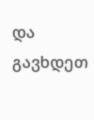და გავხდეთ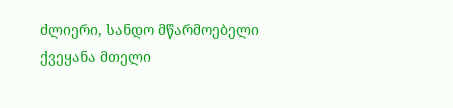ძლიერი, სანდო მწარმოებელი ქვეყანა მთელი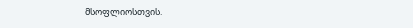მსოფლიოსთვის.